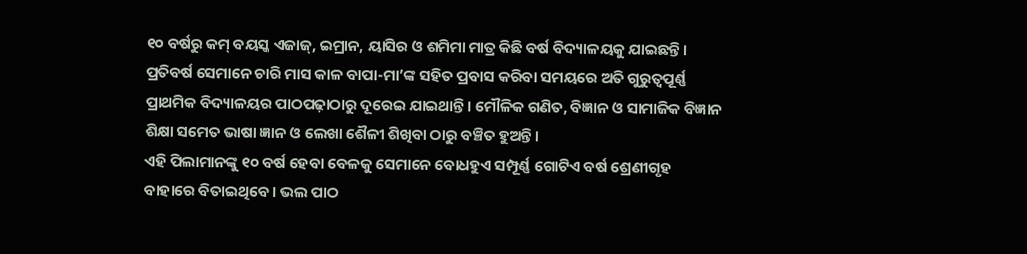୧୦ ବର୍ଷରୁ କମ୍ ବୟସ୍କ ଏଜାଜ୍, ଇମ୍ରାନ, ୟାସିର ଓ ଶମିମା ମାତ୍ର କିଛି ବର୍ଷ ବିଦ୍ୟାଳୟକୁ ଯାଇଛନ୍ତି। ପ୍ରତିବର୍ଷ ସେମାନେ ଚାରି ମାସ କାଳ ବାପା-ମା’ଙ୍କ ସହିତ ପ୍ରବାସ କରିବା ସମୟରେ ଅତି ଗୁରୁତ୍ୱପୂର୍ଣ୍ଣ ପ୍ରାଥମିକ ବିଦ୍ୟାଳୟର ପାଠପଢ଼ାଠାରୁ ଦୂରେଇ ଯାଇଥାନ୍ତି। ମୌଳିକ ଗଣିତ, ବିଜ୍ଞାନ ଓ ସାମାଜିକ ବିଜ୍ଞାନ ଶିକ୍ଷା ସମେତ ଭାଷା ଜ୍ଞାନ ଓ ଲେଖା ଶୈଳୀ ଶିଖିବା ଠାରୁ ବଞ୍ଚିତ ହୁଅନ୍ତି।
ଏହି ପିଲାମାନଙ୍କୁ ୧୦ ବର୍ଷ ହେବା ବେଳକୁ ସେମାନେ ବୋଧହୁଏ ସମ୍ପୂର୍ଣ୍ଣ ଗୋଟିଏ ବର୍ଷ ଶ୍ରେଣୀଗୃହ ବାହାରେ ବିତାଇଥିବେ। ଭଲ ପାଠ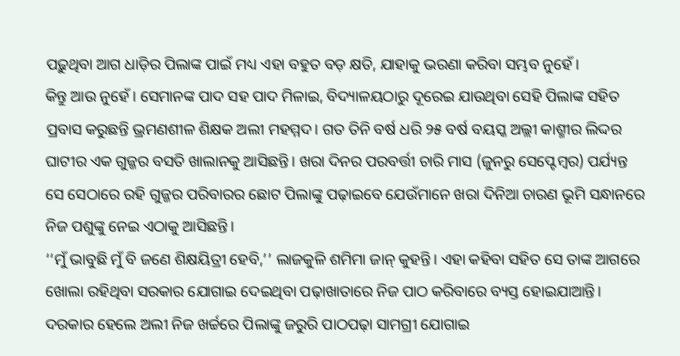ପଢ଼ୁଥିବା ଆଗ ଧାଡ଼ିର ପିଲାଙ୍କ ପାଇଁ ମଧ୍ୟ ଏହା ବହୁତ ବଡ଼ କ୍ଷତି, ଯାହାକୁ ଭରଣା କରିବା ସମ୍ଭବ ନୁହେଁ।
କିନ୍ତୁ ଆଉ ନୁହେଁ। ସେମାନଙ୍କ ପାଦ ସହ ପାଦ ମିଳାଇ, ବିଦ୍ୟାଳୟଠାରୁ ଦୂରେଇ ଯାଉଥିବା ସେହି ପିଲାଙ୍କ ସହିତ ପ୍ରବାସ କରୁଛନ୍ତି ଭ୍ରମଣଶୀଳ ଶିକ୍ଷକ ଅଲୀ ମହମ୍ମଦ। ଗତ ତିନି ବର୍ଷ ଧରି ୨୫ ବର୍ଷ ବୟସ୍କ ଅଲ୍ଲୀ କାଶ୍ମୀର ଲିଦ୍ଦର ଘାଟୀର ଏକ ଗୁଜ୍ଜର ବସତି ଖାଲାନକୁ ଆସିଛନ୍ତି। ଖରା ଦିନର ପରବର୍ତ୍ତୀ ଚାରି ମାସ (ଜୁନରୁ ସେପ୍ଟେମ୍ବର) ପର୍ଯ୍ୟନ୍ତ ସେ ସେଠାରେ ରହି ଗୁଜ୍ଜର ପରିବାରର ଛୋଟ ପିଲାଙ୍କୁ ପଢ଼ାଇବେ ଯେଉଁମାନେ ଖରା ଦିନିଆ ଚାରଣ ଭୂମି ସନ୍ଧାନରେ ନିଜ ପଶୁଙ୍କୁ ନେଇ ଏଠାକୁ ଆସିଛନ୍ତି।
‘‘ମୁଁ ଭାବୁଛି ମୁଁ ବି ଜଣେ ଶିକ୍ଷୟିତ୍ରୀ ହେବି,’’ ଲାଜକୁଳି ଶମିମା ଜାନ୍ କୁହନ୍ତି। ଏହା କହିବା ସହିତ ସେ ତାଙ୍କ ଆଗରେ ଖୋଲା ରହିଥିବା ସରକାର ଯୋଗାଇ ଦେଇଥିବା ପଢ଼ାଖାତାରେ ନିଜ ପାଠ କରିବାରେ ବ୍ୟସ୍ତ ହୋଇଯାଆନ୍ତି। ଦରକାର ହେଲେ ଅଲୀ ନିଜ ଖର୍ଚ୍ଚରେ ପିଲାଙ୍କୁ ଜରୁରି ପାଠପଢ଼ା ସାମଗ୍ରୀ ଯୋଗାଇ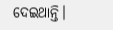ଦେଇଥାନ୍ତି।